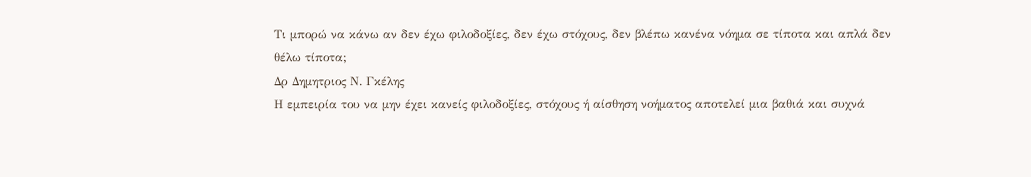Τι μπορώ να κάνω αν δεν έχω φιλοδοξίες, δεν έχω στόχους, δεν βλέπω κανένα νόημα σε τίποτα και απλά δεν θέλω τίποτα;
Δρ Δημητριος Ν. Γκέλης
Η εμπειρία του να μην έχει κανείς φιλοδοξίες, στόχους ή αίσθηση νοήματος αποτελεί μια βαθιά και συχνά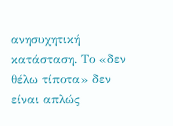ανησυχητική κατάσταση. Το «δεν θέλω τίποτα» δεν είναι απλώς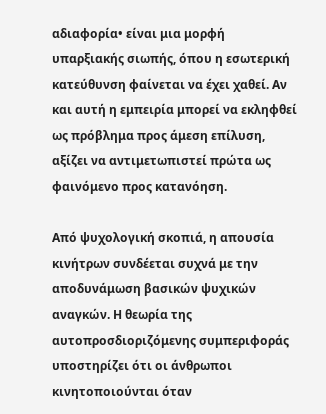αδιαφορία• είναι μια μορφή υπαρξιακής σιωπής, όπου η εσωτερική κατεύθυνση φαίνεται να έχει χαθεί. Αν και αυτή η εμπειρία μπορεί να εκληφθεί ως πρόβλημα προς άμεση επίλυση, αξίζει να αντιμετωπιστεί πρώτα ως φαινόμενο προς κατανόηση.

Από ψυχολογική σκοπιά, η απουσία κινήτρων συνδέεται συχνά με την αποδυνάμωση βασικών ψυχικών αναγκών. Η θεωρία της αυτοπροσδιοριζόμενης συμπεριφοράς υποστηρίζει ότι οι άνθρωποι κινητοποιούνται όταν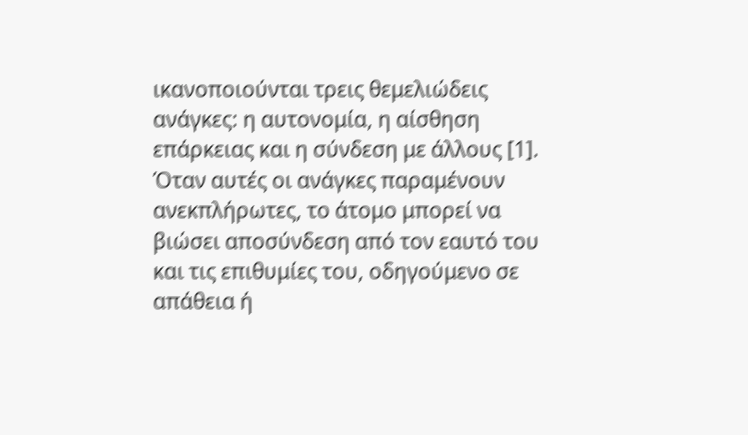ικανοποιούνται τρεις θεμελιώδεις ανάγκες: η αυτονομία, η αίσθηση επάρκειας και η σύνδεση με άλλους [1]. Όταν αυτές οι ανάγκες παραμένουν ανεκπλήρωτες, το άτομο μπορεί να βιώσει αποσύνδεση από τον εαυτό του και τις επιθυμίες του, οδηγούμενο σε απάθεια ή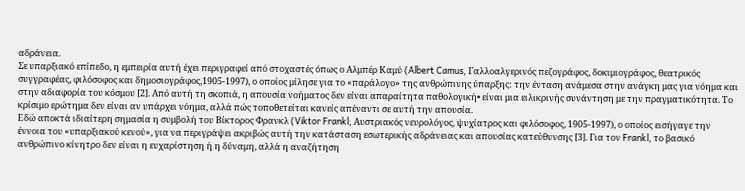αδράνεια.
Σε υπαρξιακό επίπεδο, η εμπειρία αυτή έχει περιγραφεί από στοχαστές όπως ο Αλμπέρ Καμύ (Albert Camus, Γαλλοαλγερινός πεζογράφος, δοκιμιογράφος, θεατρικός συγγραφέας, φιλόσοφος και δημοσιογράφος,1905-1997), ο οποίος μίλησε για το «παράλογο» της ανθρώπινης ύπαρξης: την ένταση ανάμεσα στην ανάγκη μας για νόημα και στην αδιαφορία του κόσμου [2]. Από αυτή τη σκοπιά, η απουσία νοήματος δεν είναι απαραίτητα παθολογική• είναι μια ειλικρινής συνάντηση με την πραγματικότητα. Το κρίσιμο ερώτημα δεν είναι αν υπάρχει νόημα, αλλά πώς τοποθετείται κανείς απέναντι σε αυτή την απουσία.
Εδώ αποκτά ιδιαίτερη σημασία η συμβολή του Βίκτορος Φρανκλ (Viktor Frankl, Αυστριακός νευρολόγος, ψυχίατρος και φιλόσοφος, 1905-1997), ο οποίος εισήγαγε την έννοια του «υπαρξιακού κενού», για να περιγράψει ακριβώς αυτή την κατάσταση εσωτερικής αδράνειας και απουσίας κατεύθυνσης [3]. Για τον Frankl, το βασικό ανθρώπινο κίνητρο δεν είναι η ευχαρίστηση ή η δύναμη, αλλά η αναζήτηση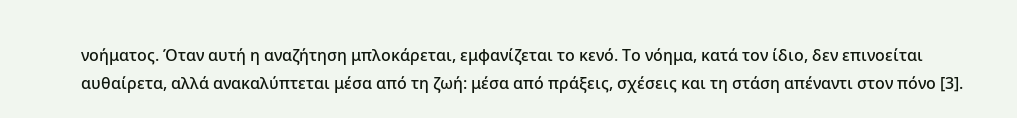νοήματος. Όταν αυτή η αναζήτηση μπλοκάρεται, εμφανίζεται το κενό. Το νόημα, κατά τον ίδιο, δεν επινοείται αυθαίρετα, αλλά ανακαλύπτεται μέσα από τη ζωή: μέσα από πράξεις, σχέσεις και τη στάση απέναντι στον πόνο [3].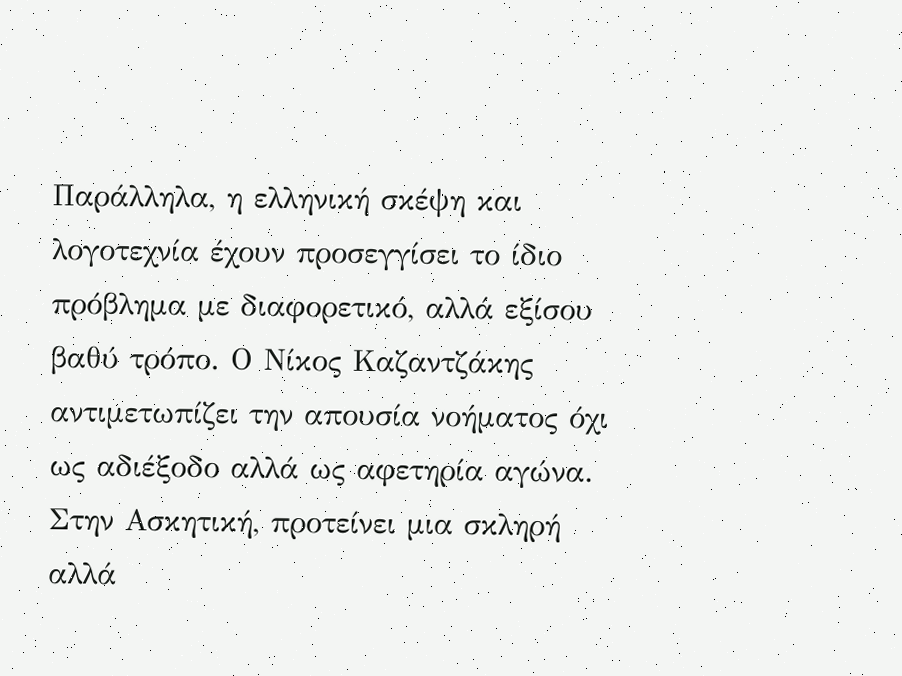Παράλληλα, η ελληνική σκέψη και λογοτεχνία έχουν προσεγγίσει το ίδιο πρόβλημα με διαφορετικό, αλλά εξίσου βαθύ τρόπο. Ο Νίκος Καζαντζάκης αντιμετωπίζει την απουσία νοήματος όχι ως αδιέξοδο αλλά ως αφετηρία αγώνα. Στην Ασκητική, προτείνει μια σκληρή αλλά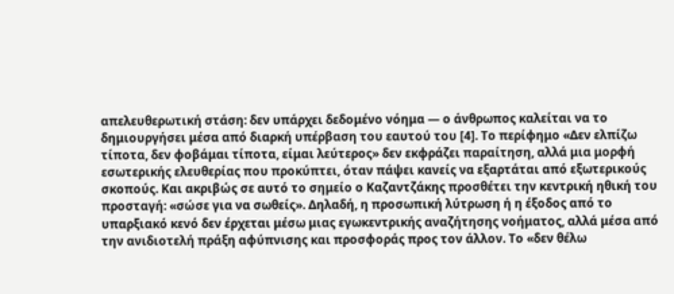απελευθερωτική στάση: δεν υπάρχει δεδομένο νόημα — ο άνθρωπος καλείται να το δημιουργήσει μέσα από διαρκή υπέρβαση του εαυτού του [4]. Το περίφημο «Δεν ελπίζω τίποτα, δεν φοβάμαι τίποτα, είμαι λεύτερος» δεν εκφράζει παραίτηση, αλλά μια μορφή εσωτερικής ελευθερίας που προκύπτει, όταν πάψει κανείς να εξαρτάται από εξωτερικούς σκοπούς. Και ακριβώς σε αυτό το σημείο ο Καζαντζάκης προσθέτει την κεντρική ηθική του προσταγή: «σώσε για να σωθείς». Δηλαδή, η προσωπική λύτρωση ή η έξοδος από το υπαρξιακό κενό δεν έρχεται μέσω μιας εγωκεντρικής αναζήτησης νοήματος, αλλά μέσα από την ανιδιοτελή πράξη αφύπνισης και προσφοράς προς τον άλλον. Το «δεν θέλω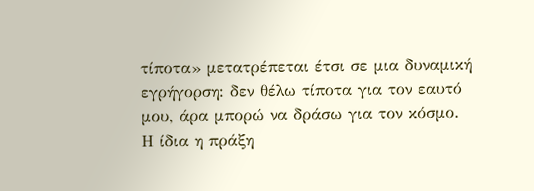τίποτα» μετατρέπεται έτσι σε μια δυναμική εγρήγορση: δεν θέλω τίποτα για τον εαυτό μου, άρα μπορώ να δράσω για τον κόσμο. Η ίδια η πράξη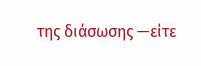της διάσωσης —είτε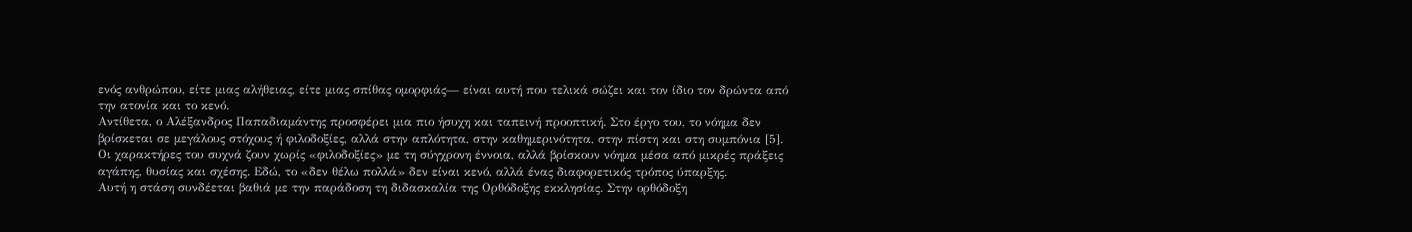ενός ανθρώπου, είτε μιας αλήθειας, είτε μιας σπίθας ομορφιάς— είναι αυτή που τελικά σώζει και τον ίδιο τον δρώντα από την ατονία και το κενό.
Αντίθετα, ο Αλέξανδρος Παπαδιαμάντης προσφέρει μια πιο ήσυχη και ταπεινή προοπτική. Στο έργο του, το νόημα δεν βρίσκεται σε μεγάλους στόχους ή φιλοδοξίες, αλλά στην απλότητα, στην καθημερινότητα, στην πίστη και στη συμπόνια [5]. Οι χαρακτήρες του συχνά ζουν χωρίς «φιλοδοξίες» με τη σύγχρονη έννοια, αλλά βρίσκουν νόημα μέσα από μικρές πράξεις αγάπης, θυσίας και σχέσης. Εδώ, το «δεν θέλω πολλά» δεν είναι κενό, αλλά ένας διαφορετικός τρόπος ύπαρξης.
Αυτή η στάση συνδέεται βαθιά με την παράδοση τη διδασκαλία της Ορθόδοξης εκκλησίας. Στην ορθόδοξη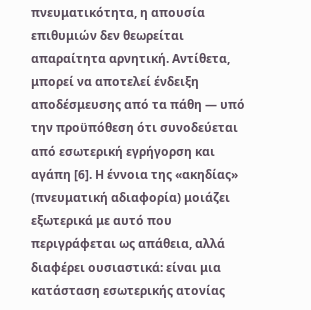πνευματικότητα, η απουσία επιθυμιών δεν θεωρείται απαραίτητα αρνητική. Αντίθετα, μπορεί να αποτελεί ένδειξη αποδέσμευσης από τα πάθη — υπό την προϋπόθεση ότι συνοδεύεται από εσωτερική εγρήγορση και αγάπη [6]. Η έννοια της «ακηδίας» (πνευματική αδιαφορία) μοιάζει εξωτερικά με αυτό που περιγράφεται ως απάθεια, αλλά διαφέρει ουσιαστικά: είναι μια κατάσταση εσωτερικής ατονίας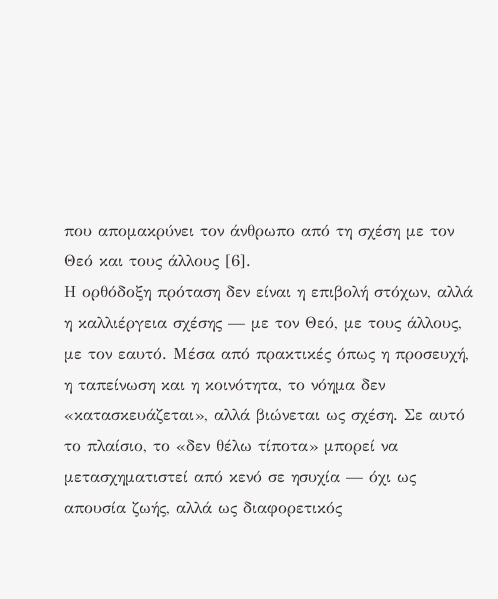που απομακρύνει τον άνθρωπο από τη σχέση με τον Θεό και τους άλλους [6].
Η ορθόδοξη πρόταση δεν είναι η επιβολή στόχων, αλλά η καλλιέργεια σχέσης — με τον Θεό, με τους άλλους, με τον εαυτό. Μέσα από πρακτικές όπως η προσευχή, η ταπείνωση και η κοινότητα, το νόημα δεν «κατασκευάζεται», αλλά βιώνεται ως σχέση. Σε αυτό το πλαίσιο, το «δεν θέλω τίποτα» μπορεί να μετασχηματιστεί από κενό σε ησυχία — όχι ως απουσία ζωής, αλλά ως διαφορετικός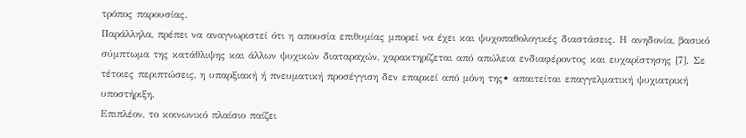τρόπος παρουσίας.
Παράλληλα, πρέπει να αναγνωριστεί ότι η απουσία επιθυμίας μπορεί να έχει και ψυχοπαθολογικές διαστάσεις. Η ανηδονία, βασικό σύμπτωμα της κατάθλιψης και άλλων ψυχικών διαταραχών, χαρακτηρίζεται από απώλεια ενδιαφέροντος και ευχαρίστησης [7]. Σε τέτοιες περιπτώσεις, η υπαρξιακή ή πνευματική προσέγγιση δεν επαρκεί από μόνη της• απαιτείται επαγγελματική ψυχιατρική υποστήριξη.
Επιπλέον, το κοινωνικό πλαίσιο παίζει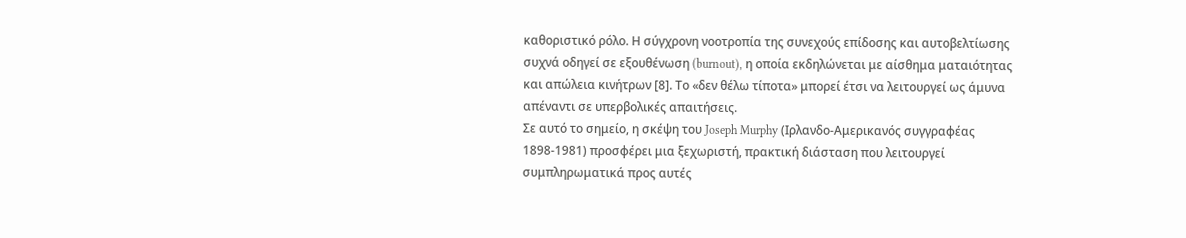καθοριστικό ρόλο. Η σύγχρονη νοοτροπία της συνεχούς επίδοσης και αυτοβελτίωσης συχνά οδηγεί σε εξουθένωση (burnout), η οποία εκδηλώνεται με αίσθημα ματαιότητας και απώλεια κινήτρων [8]. Το «δεν θέλω τίποτα» μπορεί έτσι να λειτουργεί ως άμυνα απέναντι σε υπερβολικές απαιτήσεις.
Σε αυτό το σημείο, η σκέψη του Joseph Murphy (Ιρλανδο-Αμερικανός συγγραφέας 1898-1981) προσφέρει μια ξεχωριστή, πρακτική διάσταση που λειτουργεί συμπληρωματικά προς αυτές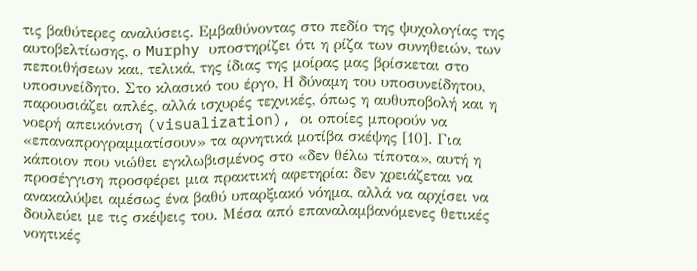τις βαθύτερες αναλύσεις. Εμβαθύνοντας στο πεδίο της ψυχολογίας της αυτοβελτίωσης, ο Murphy υποστηρίζει ότι η ρίζα των συνηθειών, των πεποιθήσεων και, τελικά, της ίδιας της μοίρας μας βρίσκεται στο υποσυνείδητο. Στο κλασικό του έργο, Η δύναμη του υποσυνείδητου, παρουσιάζει απλές, αλλά ισχυρές τεχνικές, όπως η αυθυποβολή και η νοερή απεικόνιση (visualization), οι οποίες μπορούν να «επαναπρογραμματίσουν» τα αρνητικά μοτίβα σκέψης [10]. Για κάποιον που νιώθει εγκλωβισμένος στο «δεν θέλω τίποτα», αυτή η προσέγγιση προσφέρει μια πρακτική αφετηρία: δεν χρειάζεται να ανακαλύψει αμέσως ένα βαθύ υπαρξιακό νόημα, αλλά να αρχίσει να δουλεύει με τις σκέψεις του. Μέσα από επαναλαμβανόμενες θετικές νοητικές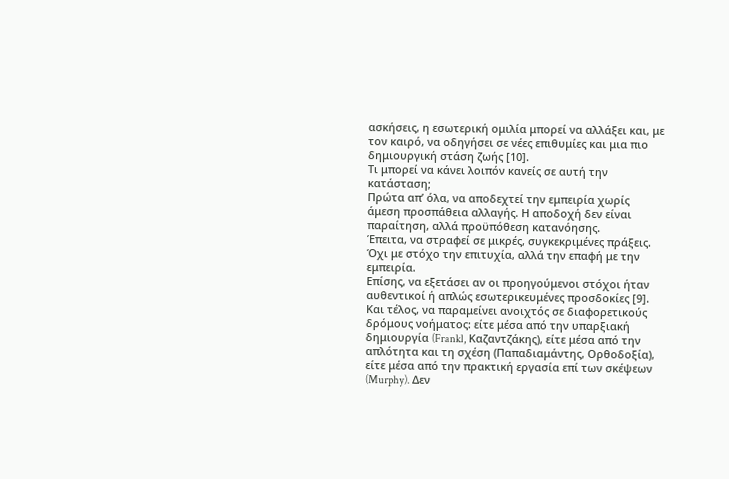ασκήσεις, η εσωτερική ομιλία μπορεί να αλλάξει και, με τον καιρό, να οδηγήσει σε νέες επιθυμίες και μια πιο δημιουργική στάση ζωής [10].
Τι μπορεί να κάνει λοιπόν κανείς σε αυτή την κατάσταση;
Πρώτα απ’ όλα, να αποδεχτεί την εμπειρία χωρίς άμεση προσπάθεια αλλαγής. Η αποδοχή δεν είναι παραίτηση, αλλά προϋπόθεση κατανόησης.
Έπειτα, να στραφεί σε μικρές, συγκεκριμένες πράξεις. Όχι με στόχο την επιτυχία, αλλά την επαφή με την εμπειρία.
Επίσης, να εξετάσει αν οι προηγούμενοι στόχοι ήταν αυθεντικοί ή απλώς εσωτερικευμένες προσδοκίες [9].
Και τέλος, να παραμείνει ανοιχτός σε διαφορετικούς δρόμους νοήματος: είτε μέσα από την υπαρξιακή δημιουργία (Frankl, Καζαντζάκης), είτε μέσα από την απλότητα και τη σχέση (Παπαδιαμάντης, Ορθοδοξία), είτε μέσα από την πρακτική εργασία επί των σκέψεων (Murphy). Δεν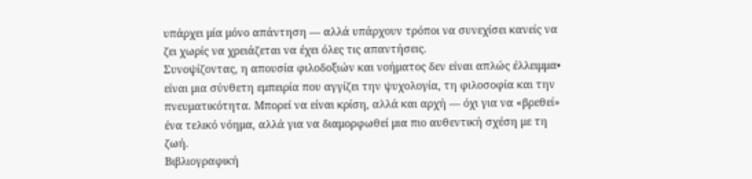υπάρχει μία μόνο απάντηση — αλλά υπάρχουν τρόποι να συνεχίσει κανείς να ζει χωρίς να χρειάζεται να έχει όλες τις απαντήσεις.
Συνοψίζοντας, η απουσία φιλοδοξιών και νοήματος δεν είναι απλώς έλλειμμα• είναι μια σύνθετη εμπειρία που αγγίζει την ψυχολογία, τη φιλοσοφία και την πνευματικότητα. Μπορεί να είναι κρίση, αλλά και αρχή — όχι για να «βρεθεί» ένα τελικό νόημα, αλλά για να διαμορφωθεί μια πιο αυθεντική σχέση με τη ζωή.
Βιβλιογραφική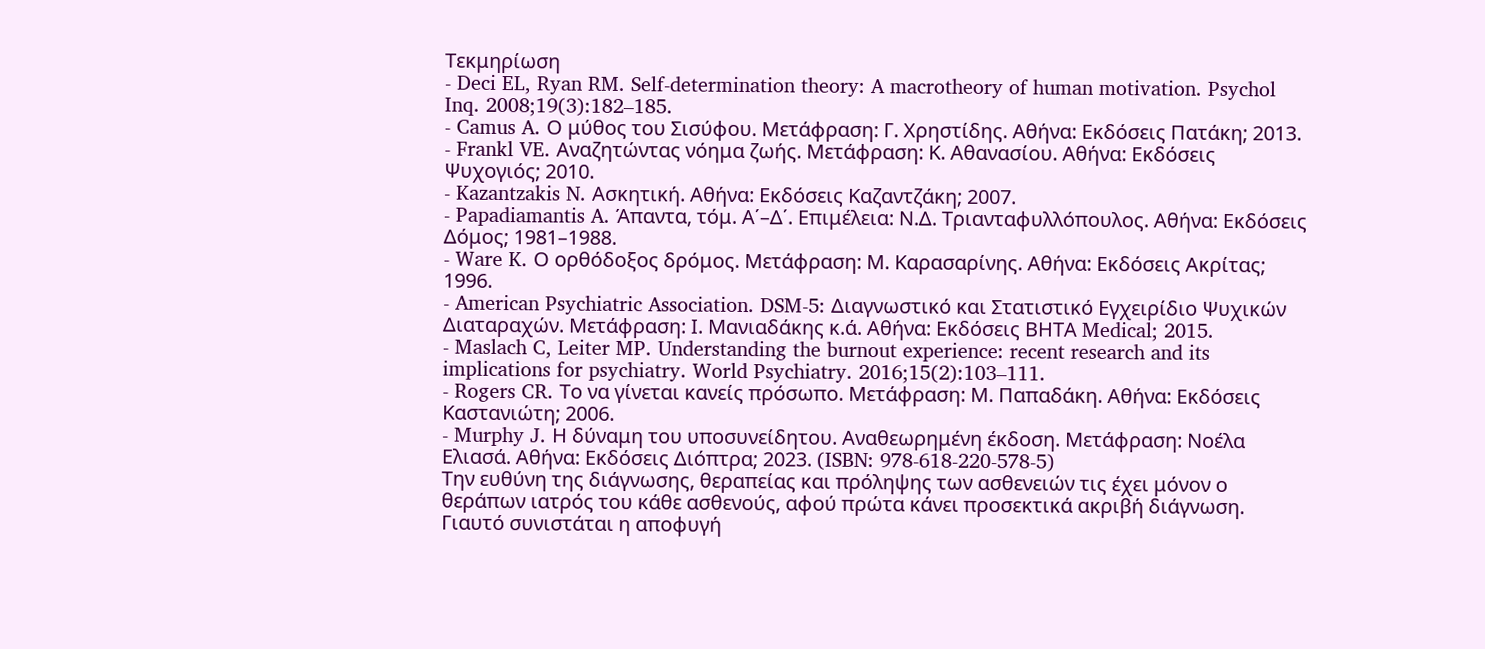Τεκμηρίωση
- Deci EL, Ryan RM. Self-determination theory: A macrotheory of human motivation. Psychol Inq. 2008;19(3):182–185.
- Camus A. Ο μύθος του Σισύφου. Μετάφραση: Γ. Χρηστίδης. Αθήνα: Εκδόσεις Πατάκη; 2013.
- Frankl VE. Αναζητώντας νόημα ζωής. Μετάφραση: Κ. Αθανασίου. Αθήνα: Εκδόσεις Ψυχογιός; 2010.
- Kazantzakis N. Ασκητική. Αθήνα: Εκδόσεις Καζαντζάκη; 2007.
- Papadiamantis A. Άπαντα, τόμ. Α΄–Δ΄. Επιμέλεια: Ν.Δ. Τριανταφυλλόπουλος. Αθήνα: Εκδόσεις Δόμος; 1981–1988.
- Ware K. Ο ορθόδοξος δρόμος. Μετάφραση: Μ. Καρασαρίνης. Αθήνα: Εκδόσεις Ακρίτας; 1996.
- American Psychiatric Association. DSM-5: Διαγνωστικό και Στατιστικό Εγχειρίδιο Ψυχικών Διαταραχών. Μετάφραση: Ι. Μανιαδάκης κ.ά. Αθήνα: Εκδόσεις ΒΗΤΑ Medical; 2015.
- Maslach C, Leiter MP. Understanding the burnout experience: recent research and its implications for psychiatry. World Psychiatry. 2016;15(2):103–111.
- Rogers CR. Το να γίνεται κανείς πρόσωπο. Μετάφραση: Μ. Παπαδάκη. Αθήνα: Εκδόσεις Καστανιώτη; 2006.
- Murphy J. Η δύναμη του υποσυνείδητου. Αναθεωρημένη έκδοση. Μετάφραση: Νοέλα Ελιασά. Αθήνα: Εκδόσεις Διόπτρα; 2023. (ISBN: 978-618-220-578-5)
Την ευθύνη της διάγνωσης, θεραπείας και πρόληψης των ασθενειών τις έχει μόνον ο θεράπων ιατρός του κάθε ασθενούς, αφού πρώτα κάνει προσεκτικά ακριβή διάγνωση.
Γιαυτό συνιστάται η αποφυγή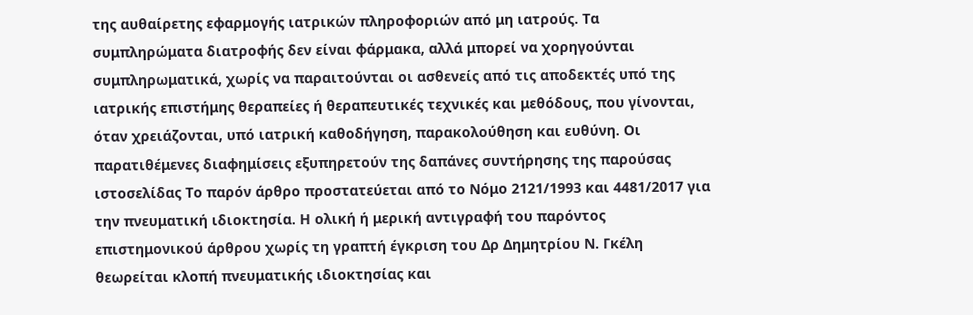της αυθαίρετης εφαρμογής ιατρικών πληροφοριών από μη ιατρούς. Τα συμπληρώματα διατροφής δεν είναι φάρμακα, αλλά μπορεί να χορηγούνται συμπληρωματικά, χωρίς να παραιτούνται οι ασθενείς από τις αποδεκτές υπό της ιατρικής επιστήμης θεραπείες ή θεραπευτικές τεχνικές και μεθόδους, που γίνονται, όταν χρειάζονται, υπό ιατρική καθοδήγηση, παρακολούθηση και ευθύνη. Οι παρατιθέμενες διαφημίσεις εξυπηρετούν της δαπάνες συντήρησης της παρούσας ιστοσελίδας Το παρόν άρθρο προστατεύεται από το Νόμο 2121/1993 και 4481/2017 για την πνευματική ιδιοκτησία. Η ολική ή μερική αντιγραφή του παρόντος επιστημονικού άρθρου χωρίς τη γραπτή έγκριση του Δρ Δημητρίου Ν. Γκέλη θεωρείται κλοπή πνευματικής ιδιοκτησίας και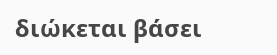διώκεται βάσει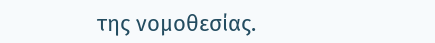της νομοθεσίας.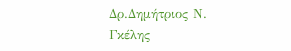Δρ.Δημήτριος Ν. Γκέλης